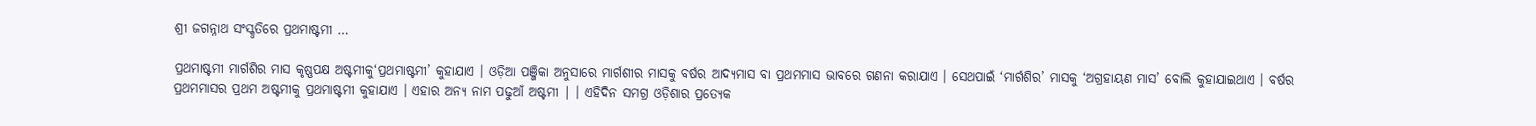ଶ୍ରୀ ଜଗନ୍ନାଥ ସଂସ୍କୃତିରେ ପ୍ରଥମାଷ୍ଟମୀ …

ପ୍ରଥମାଷ୍ଟମୀ ମାର୍ଗଶିର ମାସ କୃଷ୍ଣପକ୍ଷ ଅଷ୍ଟମୀକୁ‘ପ୍ରଥମାଷ୍ଟମୀ’ କୁହାଯାଏ । ଓଡ଼ିଆ ପଞ୍ଜିକା ଅନୁସାରେ ମାର୍ଗଶୀର ମାସକୁ ବର୍ଷର ଆଦ୍ୟମାସ ବା ପ୍ରଥମମାସ ଭାବରେ ଗଣନା କରାଯାଏ । ସେଥପାଇଁ ‘ମାର୍ଗଶିର’ ମାସକୁ ‘ଅଗ୍ରହାୟଣ ମାସ’ ବୋଲି କୁହାଯାଇଥାଏ । ବର୍ଷର ପ୍ରଥମମାସର ପ୍ରଥମ ଅଷ୍ଟମୀକୁ ପ୍ରଥମାଷ୍ଟମୀ କୁହାଯାଏ । ଏହାର ଅନ୍ୟ ନାମ ପଢୁଆଁ ଅଷ୍ଟମୀ | । ଏହିଦିନ ସମଗ୍ର ଓଡ଼ିଶାର ପ୍ରତ୍ୟେକ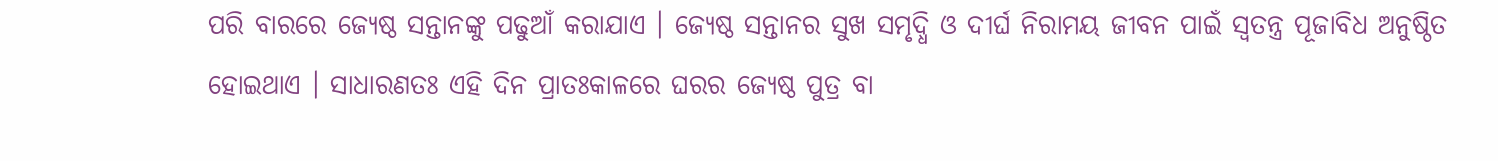ପରି ବାରରେ ଜ୍ୟେଷ୍ଠ ସନ୍ତାନଙ୍କୁ ପଢୁଆଁ କରାଯାଏ । ଜ୍ୟେଷ୍ଠ ସନ୍ତାନର ସୁଖ ସମୃଦ୍ଧି ଓ ଦୀର୍ଘ ନିରାମୟ ଜୀବନ ପାଇଁ ସ୍ଵତନ୍ତ୍ର ପୂଜାବିଧ ଅନୁଷ୍ଠିତ ହୋଇଥାଏ । ସାଧାରଣତଃ ଏହି ଦିନ ପ୍ରାତଃକାଳରେ ଘରର ଜ୍ୟେଷ୍ଠ ପୁତ୍ର ବା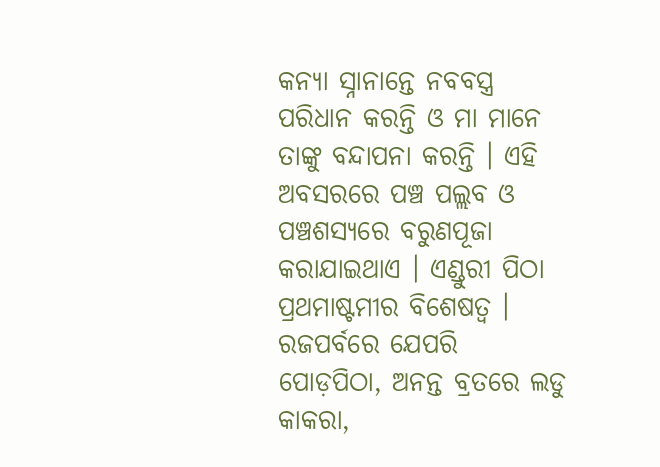କନ୍ୟା ସ୍ନାନାନ୍ତେ ନବବସ୍ତ୍ର ପରିଧାନ କରନ୍ତି ଓ ମା ମାନେ ତାଙ୍କୁ ବନ୍ଦାପନା କରନ୍ତି । ଏହି ଅବସରରେ ପଞ୍ଚ ପଲ୍ଲବ ଓ ପଞ୍ଚଶସ୍ୟରେ ବରୁଣପୂଜା କରାଯାଇଥାଏ । ଏଣ୍ଡୁରୀ ପିଠା ପ୍ରଥମାଷ୍ଟମୀର ବିଶେଷତ୍ୱ । ରଜପର୍ବରେ ଯେପରି ପୋଡ଼ପିଠା, ଅନନ୍ତ ବ୍ରତରେ ଲଡୁ କାକରା,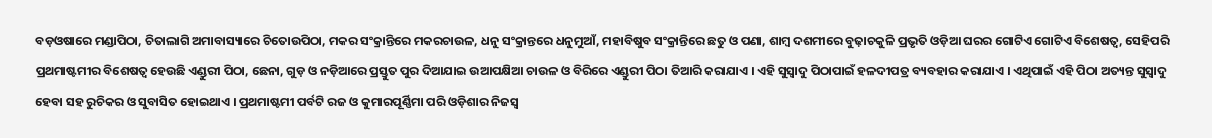ବଡ଼ଓଷାରେ ମଣ୍ଡାପିଠା, ଚିତାଲାଗି ଅମାବାସ୍ୟାରେ ଚିତୋଉପିଠା, ମକର ସଂକ୍ରାନ୍ତିରେ ମକରଚାଉଳ, ଧନୁ ସଂକ୍ରାନ୍ତରେ ଧନୁମୁଆଁ, ମହାବିଷୁବ ସଂକ୍ରାନ୍ତିରେ ଛତୁ ଓ ପଣା, ଶାମ୍ବ ଦଶମୀରେ ବୁଢ଼ାଚକୁଳି ପ୍ରଭୃତି ଓଡ଼ିଆ ଘରର ଗୋଟିଏ ଗୋଟିଏ ବିଶେଷତ୍ଵ, ସେହିପରି ପ୍ରଥମାଷ୍ଟମୀର ବିଶେଷତ୍ୱ ହେଉଛି ଏଣ୍ଡୁରୀ ପିଠା, ଛେନା, ଗୁଡ଼ ଓ ନଡ଼ିଆରେ ପ୍ରସ୍ତୁତ ପୁର ଦିଆଯାଇ ଉଆପକ୍ଷିଆ ଚାଉଳ ଓ ବିରିରେ ଏଣ୍ଡୁରୀ ପିଠା ତିଆରି କରାଯାଏ । ଏହି ସୁସ୍ବାଦୁ ପିଠାପାଇଁ ହଳଦୀପତ୍ର ବ୍ୟବହାର କରାଯାଏ । ଏଥିପାଇଁ ଏହି ପିଠା ଅତ୍ୟନ୍ତ ସୁସ୍ବାଦୁ ହେବା ସହ ରୁଚିକର ଓ ସୁବାସିତ ହୋଇଥାଏ । ପ୍ରଥମାଷ୍ଟମୀ ପର୍ବଟି ରଜ ଓ କୁମାରପୂର୍ଣ୍ଣିମା ପରି ଓଡ଼ିଶାର ନିଜସ୍ଵ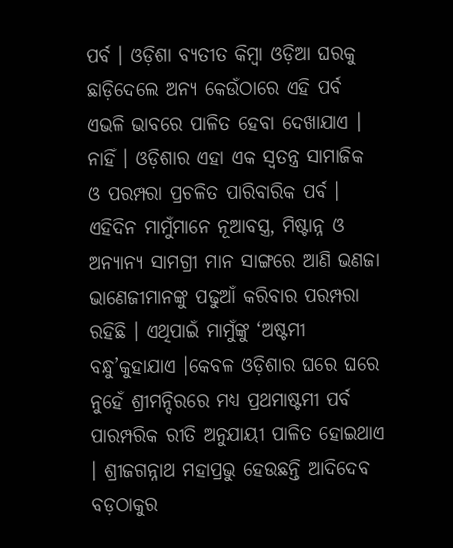ପର୍ବ । ଓଡ଼ିଶା ବ୍ୟତୀତ କିମ୍ବା ଓଡ଼ିଆ ଘରକୁ ଛାଡ଼ିଦେଲେ ଅନ୍ୟ କେଉଁଠାରେ ଏହି ପର୍ବ ଏଭଳି ଭାବରେ ପାଳିତ ହେବା ଦେଖାଯାଏ । ନାହିଁ । ଓଡ଼ିଶାର ଏହା ଏକ ସ୍ଵତନ୍ତ୍ର ସାମାଜିକ ଓ ପରମ୍ପରା ପ୍ରଚଳିତ ପାରିବାରିକ ପର୍ବ । ଏହିଦିନ ମାମୁଁମାନେ ନୂଆବସ୍ତ୍ର, ମିଷ୍ଟାନ୍ନ ଓ ଅନ୍ୟାନ୍ୟ ସାମଗ୍ରୀ ମାନ ସାଙ୍ଗରେ ଆଣି ଭଣଜା ଭାଣେଜୀମାନଙ୍କୁ ପଢୁଆଁ କରିବାର ପରମ୍ପରା ରହିଛି । ଏଥିପାଇଁ ମାମୁଁଙ୍କୁ ‘ଅଷ୍ଟମୀ ବନ୍ଧୁ’କୁହାଯାଏ ।କେବଳ ଓଡ଼ିଶାର ଘରେ ଘରେ ନୁହେଁ ଶ୍ରୀମନ୍ଦିରରେ ମଧ୍ୟ ପ୍ରଥମାଷ୍ଟମୀ ପର୍ବ ପାରମ୍ପରିକ ରୀତି ଅନୁଯାୟୀ ପାଳିତ ହୋଇଥାଏ । ଶ୍ରୀଜଗନ୍ନାଥ ମହାପ୍ରଭୁ ହେଉଛନ୍ତି ଆଦିଦେବ ବଡ଼ଠାକୁର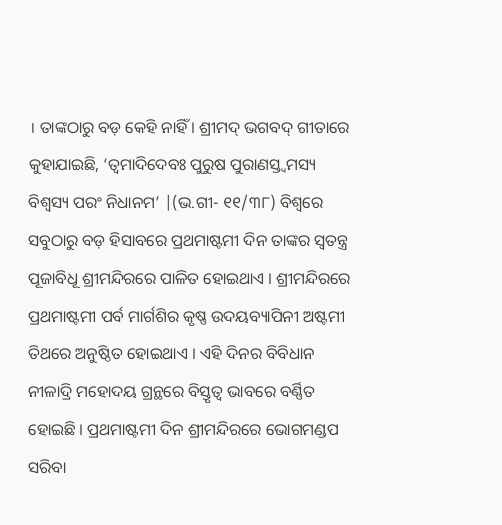। ତାଙ୍କଠାରୁ ବଡ଼ କେହି ନାହିଁ । ଶ୍ରୀମଦ୍ ଭଗବଦ୍ ଗୀତାରେ କୁହାଯାଇଛି, ‘ତ୍ବମାଦିଦେବଃ ପୁରୁଷ ପୁରାଣସ୍ତ୍ବମସ୍ୟ ବିଶ୍ଵସ୍ୟ ପରଂ ନିଧାନମ’ |(ଭ.ଗୀ- ୧୧/୩୮) ବିଶ୍ୱରେ ସବୁଠାରୁ ବଡ଼ ହିସାବରେ ପ୍ରଥମାଷ୍ଟମୀ ଦିନ ତାଙ୍କର ସ୍ଵତନ୍ତ୍ର ପୂଜାବିଧୂ ଶ୍ରୀମନ୍ଦିରରେ ପାଳିତ ହୋଇଥାଏ । ଶ୍ରୀମନ୍ଦିରରେ ପ୍ରଥମାଷ୍ଟମୀ ପର୍ବ ମାର୍ଗଶିର କୃଷ୍ଣ ଉଦୟବ୍ୟାପିନୀ ଅଷ୍ଟମୀ ତିଥରେ ଅନୁଷ୍ଠିତ ହୋଇଥାଏ । ଏହି ଦିନର ବିବିଧାନ ନୀଳାଦ୍ରି ମହୋଦୟ ଗ୍ରନ୍ଥରେ ବିସ୍ତୃତ୍ବ ଭାବରେ ବର୍ଣ୍ଣିତ ହୋଇଛି । ପ୍ରଥମାଷ୍ଟମୀ ଦିନ ଶ୍ରୀମନ୍ଦିରରେ ଭୋଗମଣ୍ଡପ ସରିବା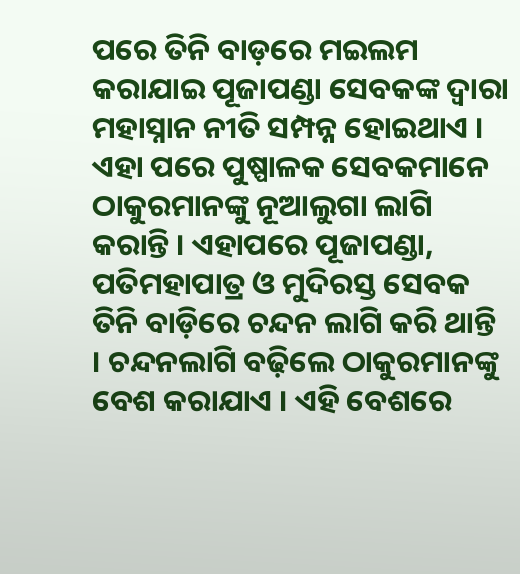ପରେ ତିନି ବାଡ଼ରେ ମଇଲମ କରାଯାଇ ପୂଜାପଣ୍ଡା ସେବକଙ୍କ ଦ୍ଵାରା ମହାସ୍ନାନ ନୀତି ସମ୍ପନ୍ନ ହୋଇଥାଏ । ଏହା ପରେ ପୁଷ୍ପାଳକ ସେବକମାନେ ଠାକୁରମାନଙ୍କୁ ନୂଆଲୁଗା ଲାଗି କରାନ୍ତି । ଏହାପରେ ପୂଜାପଣ୍ଡା, ପତିମହାପାତ୍ର ଓ ମୁଦିରସ୍ତ ସେବକ ତିନି ବାଡ଼ିରେ ଚନ୍ଦନ ଲାଗି କରି ଥାନ୍ତି । ଚନ୍ଦନଲାଗି ବଢ଼ିଲେ ଠାକୁରମାନଙ୍କୁ ବେଶ କରାଯାଏ । ଏହି ବେଶରେ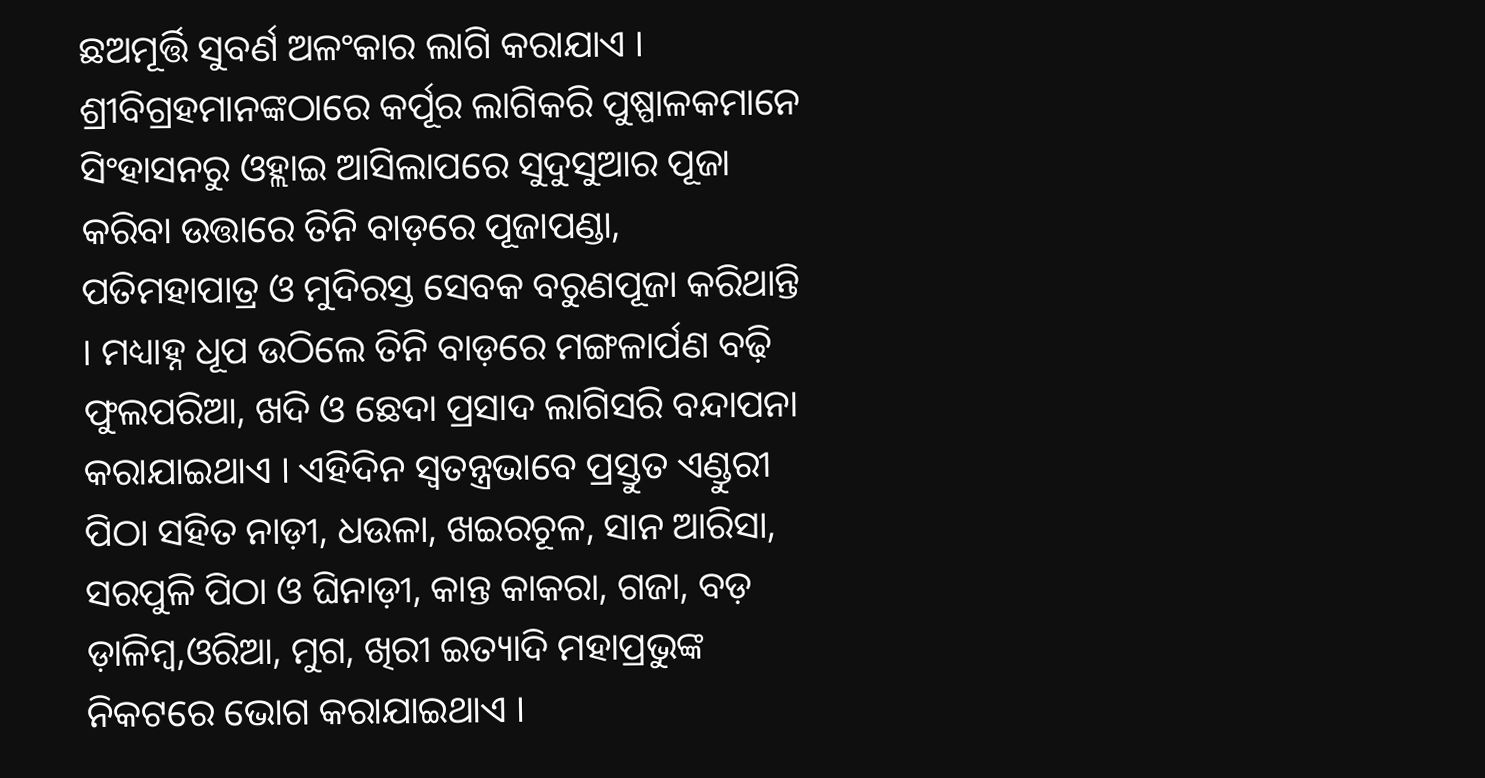ଛଅମୂର୍ତ୍ତି ସୁବର୍ଣ ଅଳଂକାର ଲାଗି କରାଯାଏ । ଶ୍ରୀବିଗ୍ରହମାନଙ୍କଠାରେ କର୍ପୂର ଲାଗିକରି ପୁଷ୍ପାଳକମାନେ ସିଂହାସନରୁ ଓହ୍ଲାଇ ଆସିଲାପରେ ସୁଦୁସୁଆର ପୂଜା କରିବା ଉତ୍ତାରେ ତିନି ବାଡ଼ରେ ପୂଜାପଣ୍ଡା, ପତିମହାପାତ୍ର ଓ ମୁଦିରସ୍ତ ସେବକ ବରୁଣପୂଜା କରିଥାନ୍ତି । ମଧ୍ୟାହ୍ନ ଧୂପ ଉଠିଲେ ତିନି ବାଡ଼ରେ ମଙ୍ଗଳାର୍ପଣ ବଢ଼ି ଫୁଲପରିଆ, ଖଦି ଓ ଛେଦା ପ୍ରସାଦ ଲାଗିସରି ବନ୍ଦାପନା କରାଯାଇଥାଏ । ଏହିଦିନ ସ୍ଵତନ୍ତ୍ରଭାବେ ପ୍ରସ୍ତୁତ ଏଣ୍ଡୁରୀ ପିଠା ସହିତ ନାଡ଼ୀ, ଧଉଳା, ଖଇରଚୂଳ, ସାନ ଆରିସା, ସରପୁଳି ପିଠା ଓ ଘିନାଡ଼ୀ, କାନ୍ତ କାକରା, ଗଜା, ବଡ଼ ଡ଼ାଳିମ୍ବ,ଓରିଆ, ମୁଗ, ଖିରୀ ଇତ୍ୟାଦି ମହାପ୍ରଭୁଙ୍କ ନିକଟରେ ଭୋଗ କରାଯାଇଥାଏ ।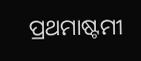ପ୍ରଥମାଷ୍ଟମୀ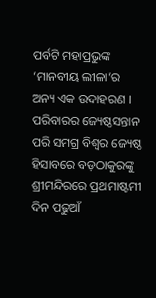ପର୍ବଟି ମହାପ୍ରଭୁଙ୍କ ‘ମାନବୀୟ ଲୀଳା’ର ଅନ୍ୟ ଏକ ଉଦାହରଣ । ପରିବାରର ଜ୍ୟେଷ୍ଠସନ୍ତାନ ପରି ସମଗ୍ର ବିଶ୍ଵର ଜ୍ୟେଷ୍ଠ ହିସାବରେ ବଡ଼ଠାକୁରଙ୍କୁ ଶ୍ରୀମନ୍ଦିରରେ ପ୍ରଥମାଷ୍ଟମୀ ଦିନ ପଢୁଆଁ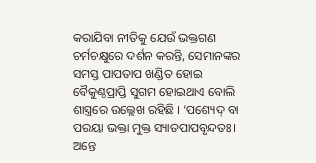କରାଯିବା ନୀତିକୁ ଯେଉଁ ଭକ୍ତଗଣ ଚର୍ମଚକ୍ଷୁରେ ଦର୍ଶନ କରନ୍ତି, ସେମାନଙ୍କର ସମସ୍ତ ପାପତାପ ଖଣ୍ଡିତ ହୋଇ ବୈକୁଣ୍ଠପ୍ରାପ୍ତି ସୁଗମ ହୋଇଥାଏ ବୋଲି ଶାସ୍ତ୍ରରେ ଉଲ୍ଲେଖ ରହିଛି । ‘ପଶ୍ୟେଦ୍ ବା ପରୟା ଭକ୍ତା ମୁକ୍ତ ସ୍ୟାତପାପବୃନ୍ଦତଃ। ଅନ୍ତେ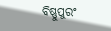ବିଷ୍ଣୁପୁରଂ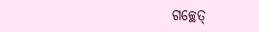ଗଚ୍ଛେତ୍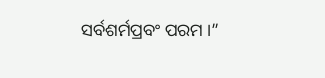ସର୍ବଶର୍ମପ୍ରବଂ ପରମ ।”